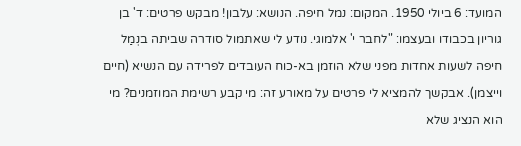המועד: 6 ביולי 1950. המקום: נמל חיפה. הנושא: עלבון! מבקש פרטים: ד' בן גוריון בכבודו ובעצמו: "לחבר י' אלמוגי. נודע לי שאתמול סודרה שביתה בנְמַל חיפה לשעות אחדות מפני שלא הוזמן בא-כוח העובדים לפרידה עם הנשיא (חיים וייצמן). אבקשך להמציא לי פרטים על מאורע זה: מי קבע רשימת המוזמנים? מי הוא הנציג שלא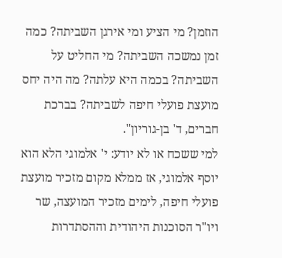הוזמן? מי הציע ומי אירגן השביתה? כמה זמן נמשכה השביתה? מי החליט על השביתה? בכמה היא עלתה? מה היה יחס מועצת פועלי חיפה לשביתה? בברכת חברים, ד' בן-גוריון".
למי ששכח או לא יודע: י' אלמוגי הלא הוא יוסף אלמוגי, אז ממלא מקום מזכיר מועצת פועלי חיפה, לימים מזכיר המועצה, שר ויו"ר הסוכנות היהודית וההסתדרות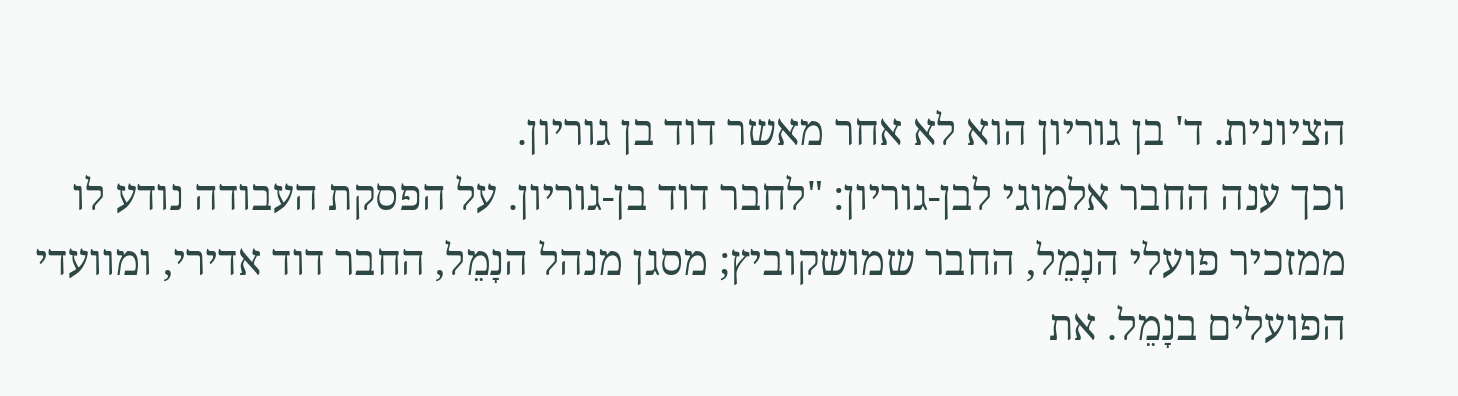הציונית. ד' בן גוריון הוא לא אחר מאשר דוד בן גוריון.
וכך ענה החבר אלמוגי לבן-גוריון: "לחבר דוד בן-גוריון. על הפסקת העבודה נודע לו ממזכיר פועלי הנָמֵל, החבר שמושקוביץ; מסגן מנהל הנָמֵל, החבר דוד אדירי, ומוועדי הפועלים בנָמֵל. את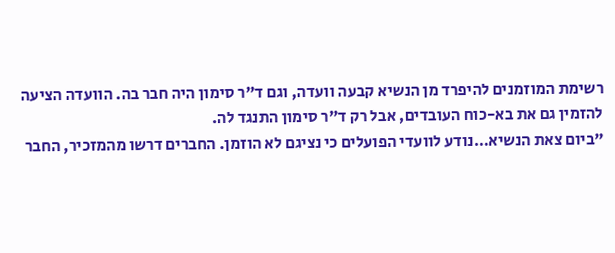רשימת המוזמנים להיפרד מן הנשיא קבעה וועדה, וגם ד"ר סימון היה חבר בה. הוועדה הציעה להזמין גם את בא-כוח העובדים, אבל רק ד"ר סימון התנגד לה.
"ביום צאת הנשיא…נודע לוועדי הפועלים כי נציגם לא הוזמן. החברים דרשו מהמזכיר, החבר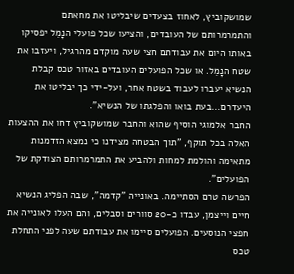שמושקוביץ, לאחוז בצעדים שיבליטו את מחאתם והתמרמרותם של העובדים, והציעו שכל פועלי הנָמֵל יפסיקו באותו היום את עבודתם חצי שעה מוקדם מהרגיל, ויעזבו את שטח הנָמֵל. או שכל הפועלים העובדים באזור טכס קבלת הנשיא יעברו לעבוד בשטח אחר, ועל-ידי כך יבליטו את היעדרם…בעת בואו והפלגתו של הנשיא".
החבר אלמוגי הוסיף שהוא והחבר שמושקוביץ דחו את ההצעות האלה בכל תוקף, "תוך הבטחה מצידנו כי נמצא הזדמנות מתאימה והולמת למחות ולהביע את התמרמרותם הצודקת של הפועלים".
הפרשה טרם הסתיימה. באונייה "קדמה", שבה הפליג הנשיא חיים וייצמן, עבדו כ-20 סוורים וסבלים, והם העלו לאונייה את חפצי הנוסעים. הפועלים סיימו את עבודתם שעה לפני התחלת טכס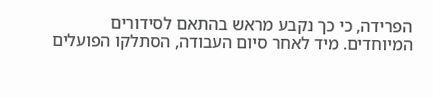הפרידה, כי כך נקבע מראש בהתאם לסידורים המיוחדים. מיד לאחר סיום העבודה, הסתלקו הפועלים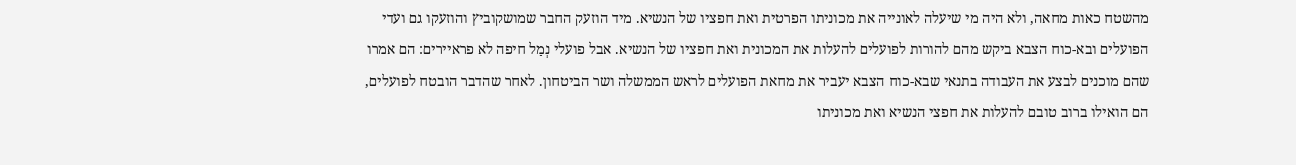מהשטח כאות מחאה, ולא היה מי שיעלה לאונייה את מכוניתו הפרטית ואת חפציו של הנשיא. מיד הוזעק החבר שמושקוביץ והוזעקו גם ועדי הפועלים ובא-כוח הצבא ביקש מהם להורות לפועלים להעלות את המכונית ואת חפציו של הנשיא. אבל פועלי נְמַל חיפה לא פראיירים: הם אמרו שהם מוכנים לבצע את העבודה בתנאי שבא-כוח הצבא יעביר את מחאת הפועלים לראש הממשלה ושר הביטחון. לאחר שהדבר הובטח לפועלים, הם הואילו ברוב טובם להעלות את חפצי הנשיא ואת מכוניתו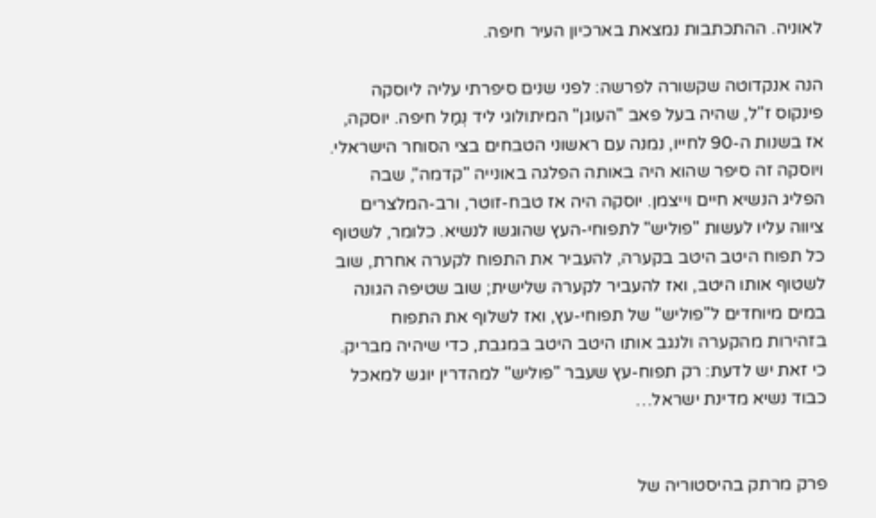לאוניה. ההתכתבות נמצאת בארכיון העיר חיפה.

הנה אנקדוטה שקשורה לפרשה: לפני שנים סיפרתי עליה ליוסקה פינקוס ז"ל, שהיה בעל פאב "העוגן" המיתולוגי ליד נְמַל חיפה. יוסקה, אז בשנות ה-90 לחייו, נמנה עם ראשוני הטבחים בצי הסוחר הישראלי. ויוסקה זה סיפר שהוא היה באותה הפלגה באונייה "קדמה", שבה הפליג הנשיא חיים וייצמן. יוסקה היה אז טבח-זוטר, ורב-המלצרים ציווה עליו לעשות "פוליש" לתפוחי-העץ שהוגשו לנשיא. כלומר, לשטוף כל תפוח היטב היטב בקערה, להעביר את התפוח לקערה אחרת, שוב לשטוף אותו היטב, ואז להעביר לקערה שלישית; שוב שטיפה הגונה במים מיוחדים ל"פוליש" של תפוחי-עץ, ואז לשלוף את התפוח בזהירות מהקערה ולנגב אותו היטב היטב במגבת, כדי שיהיה מבריק. כי זאת יש לדעת: רק תפוח-עץ שעבר "פוליש" למהדרין יוגש למאכל כבוד נשיא מדינת ישראל…


פרק מרתק בהיסטוריה של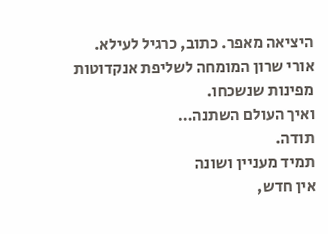היציאה מאפר. כתוב, כרגיל לעילא.
אורי שרון המומחה לשליפת אנקדוטות מפינות שנשכחו.
ואיך העולם השתנה…
תודה.
תמיד מעניין ושונה
אין חדש,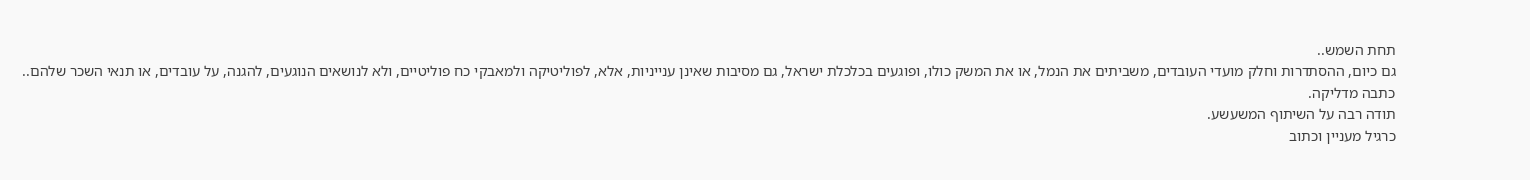תחת השמש..
גם כיום, ההסתדרות וחלק מועדי העובדים, משביתים את הנמל, או את המשק כולו, ופוגעים בכלכלת ישראל, גם מסיבות שאינן ענייניות, אלא, לפוליטיקה ולמאבקי כח פוליטיים, ולא לנושאים הנוגעים, להגנה, על עובדים, או תנאי השכר שלהם..
כתבה מדליקה.
תודה רבה על השיתוף המשעשע.
כרגיל מעניין וכתוב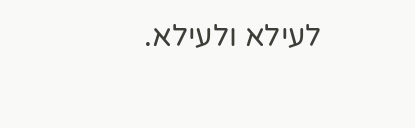לעילא ולעילא.